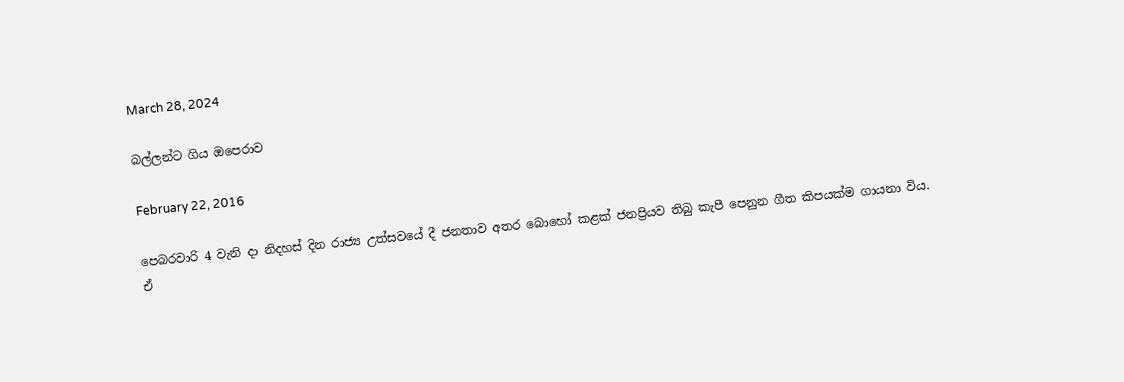March 28, 2024

බල්ලන්ට ගිය ඔපෙරාව

February 22, 2016

පෙබරවාරි 4 වැනි දා නිදහස් දින රාජ්‍ය උත්සවයේ දී ජනතාව අතර බොහෝ කළක් ජනප්‍රියව තිබු කැපී පෙනුන ගීත කිපයක්ම ගායනා විය. ඒ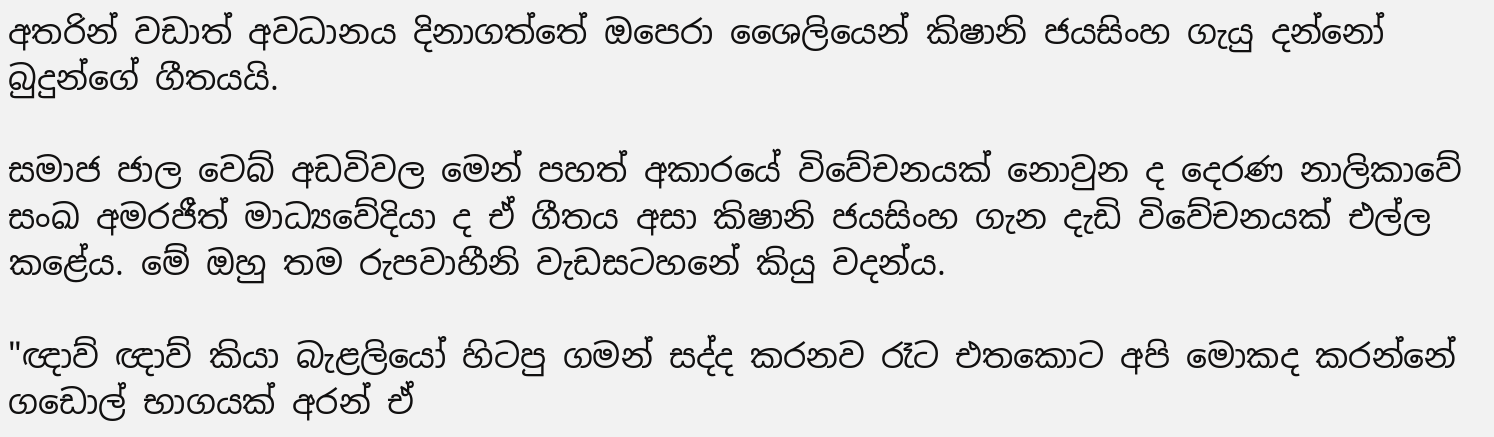අතරින් වඩාත් අවධානය දිනාගත්තේ ඔපෙරා ශෛලියෙන් කිෂානි ජයසිංහ ගැයු දන්නෝ බුදුන්ගේ ගීතයයි.

සමාජ ජාල වෙබ් අඩවිවල මෙන් පහත් අකාරයේ විවේචනයක් නොවුන ද දෙරණ නාලිකාවේ සංඛ අමරජීත් මාධ්‍යවේදියා ද ඒ ගීතය අසා කිෂානි ජයසිංහ ගැන දැඩි විවේචනයක් එල්ල කළේය. මේ ඔහු තම රුපවාහීනි වැඩසටහනේ කියු වදන්ය.

"ඥාව් ඥාව් කියා බැළලියෝ හිටපු ගමන් සද්ද කරනව රෑට එතකොට අපි මොකද කරන්නේ ගඩොල් භාගයක් අරන් ඒ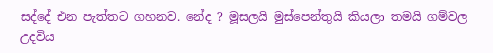සද්දේ එන පැත්තට ගහනව. නේද ? මූසලයි මුස්පෙන්තුයි කියලා තමයි ගම්වල උදවිය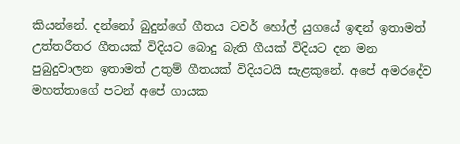කියන්නේ. දන්නෝ බුදුන්ගේ ගීතය ටවර් හෝල් යුගයේ ඉඳන් ඉතාමත් උත්තරීතර ගීතයක් විදියට බොදු බැති ගීයක් විදියට දන මන පුබුදුවාලන ඉතාමත් උතුම් ගීතයක් විදියටයි සැළකුනේ. අපේ අමරදේව මහත්තාගේ පටන් අපේ ගායක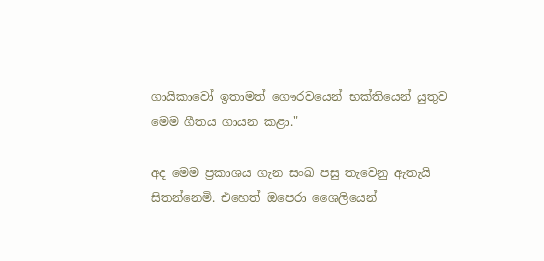ගායිකාවෝ ඉතාමත් ගෞරවයෙන් භක්තියෙන් යුතුව මෙම ගීතය ගායන කළා."

අද මෙම ප්‍රකාශය ගැන සංඛ පසු තැවෙනු ඇතැයි සිතන්නෙමි. එහෙත් ඔපෙරා ශෛලියෙන්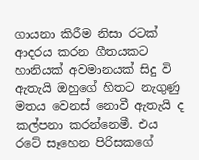ගායනා කිරීම නිසා රටක් ආදරය කරන ගීතයකට හානියක් අවමානයක් සිදු වි ඇතැයි ඔහුගේ හිතට නැගුණු මතය වෙනස් නොවී ඇතැයි ද කල්පනා කරන්නෙමී. එය රටේ සෑහෙන පිරිසකගේ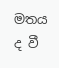මතය ද වී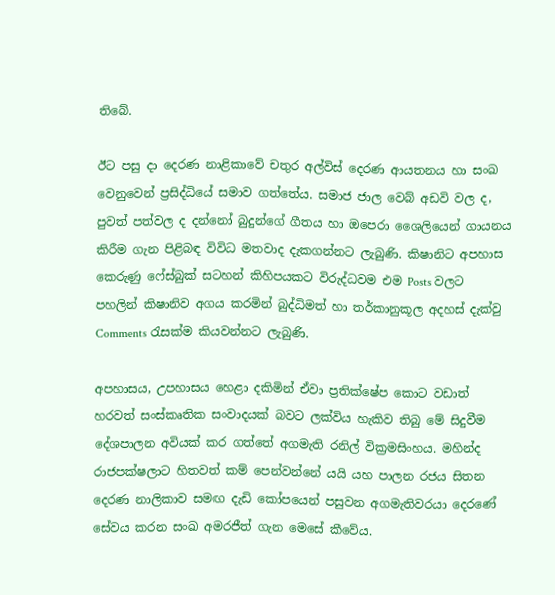තිබේ.

ඊට පසු දා දෙරණ නාළිකාවේ චතුර අල්විස් දෙරණ ආයතනය හා සංඛ වෙනුවෙන් ප්‍රසිද්ධියේ සමාව ගත්තේය. සමාජ ජාල වෙබ් අඩවි වල ද, පුවත් පත්වල ද දන්නෝ බුදුන්ගේ ගීතය හා ඔපෙරා ශෛලියෙන් ගායනය කිරීම ගැන පිළිබඳ විවිධ මතවාද දැකගන්නට ලැබුණි. කිෂානිට අපහාස කෙරුණු ෆේස්බුක් සටහන් කිහිපයකට විරුද්ධවම එම Posts වලට පහලින් කිෂානිව අගය කරමින් බුද්ධිමත් හා තර්කානුකූල අදහස් දැක්වු Comments රැසක්ම කියවන්නට ලැබුණි.

අපහාසය, උපහාසය හෙළා දකිමින් ඒවා ප්‍රතික්ෂේප කොට වඩාත් හරවත් සංස්කෘතික සංවාදයක් බවට ලක්විය හැකිව තිබු මේ සිදුවීම දේශපාලන අවියක් කර ගත්තේ අගමැති රනිල් වික්‍රමසිංහය. මහින්ද රාජපක්ෂලාට හිතවත් කම් පෙන්වන්නේ යයි යහ පාලන රජය සිතන දෙරණ නාලිකාව සමඟ දැඩි කෝපයෙන් පසුවන අගමැතිවරයා දෙරණේ සේවය කරන සංඛ අමරජීත් ගැන මෙසේ කීවේය.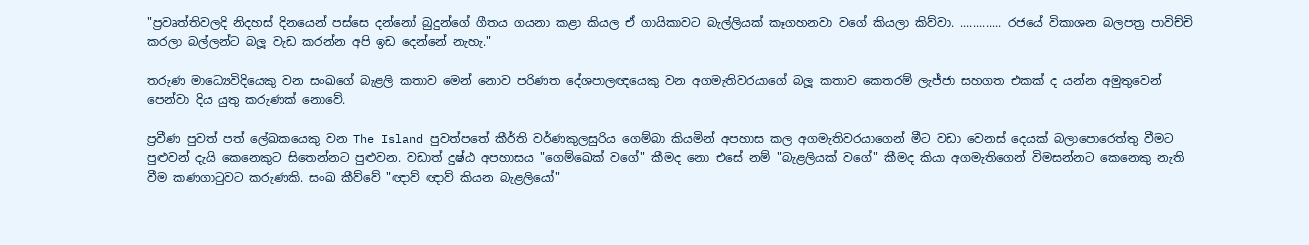"ප්‍රවෘත්තිවලදි නිදහස් දිනයෙන් පස්සෙ දන්නෝ බුදුන්ගේ ගීතය ගයනා කළා කියල ඒ ගායිකාවට බැල්ලියක් කෑගහනවා වගේ කියලා කිව්වා. ............. රජයේ විකාශන බලපත්‍ර පාවිච්චි කරලා බල්ලන්ට බලූ වැඩ කරන්න අපි ඉඩ දෙන්නේ නැහැ."

තරුණ මාධ්‍යෙවිදියෙකු වන සංඛගේ බැළලි කතාව මෙන් නොව පරිණත දේශපාලඥයෙකු වන අගමැතිවරයාගේ බලූ කතාව කෙතරම් ලැජ්ජා සහගත එකක් ද යන්න අමුතුවෙන් පෙන්වා දිය යුතු කරුණක් නොවේ.

ප්‍රවීණ පුවත් පත් ලේඛකයෙකු වන The Island පුවත්පතේ කීර්ති වර්ණකුලසුරිය ගෙම්බා කියමින් අපහාස කල අගමැතිවරයාගෙන් මීට වඩා වෙනස් දෙයක් බලාපොරෙත්තු වීමට පුළුවන් දැයි කෙනෙකුට සිතෙන්නට පුළුවන. වඩාත් දුෂ්ඨ අපහාසය "ගෙම්ඛෙක් වගේ" කීමද නො එසේ නම් "බැළලියක් වගේ" කීමද කියා අගමැතිගෙන් විමසන්නට කෙනෙකු නැති වීම කණගාටුවට කරුණකි. සංඛ කීව්වේ "ඥාව් ඥාව් කියන බැළලියෝ"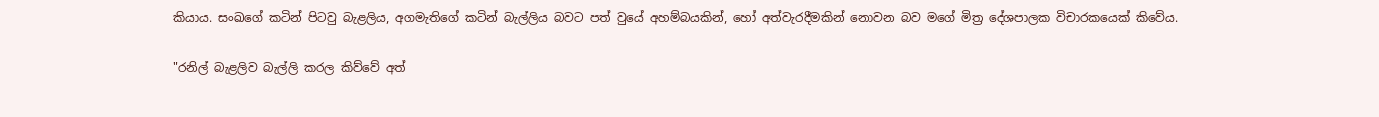කියාය. සංඛගේ කටින් පිටවු බැළලිය, අගමැතිගේ කටින් බැල්ලිය බවට පත් වුයේ අහම්බයකින්, හෝ අත්වැරදීමකින් නොවන බව මගේ මිත්‍ර දේශපාලක විචාරකයෙක් කිවේය.

"රනිල් බැළලිව බැල්ලි කරල කිව්වේ අත්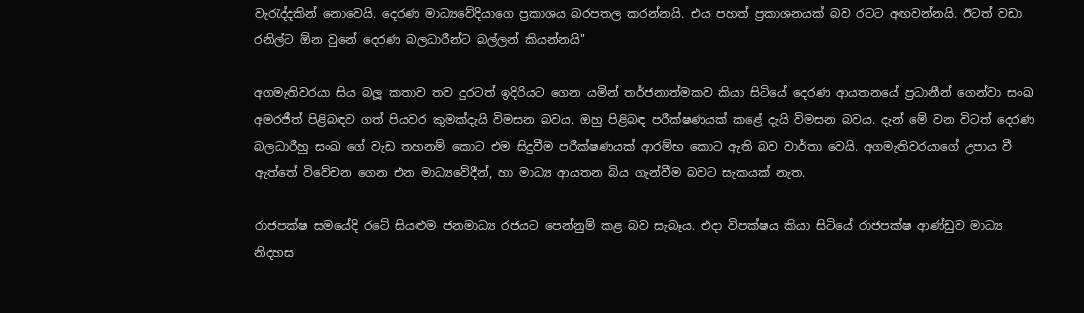වැරැද්දකින් නොවෙයි. දෙරණ මාධ්‍යවේදියාගෙ ප්‍රකාශය බරපතල කරන්නයි. එය පහත් ප්‍රකාශනයක් බව රටට අඟවන්නයි. ඊටත් වඩා රනිල්ට ඕන වුනේ දෙරණ බලධාරීන්ට බල්ලන් කියන්නයි"

අගමැතිවරයා සිය බලූ කතාව තව දුරටත් ඉදිරියට ගෙන යමින් තර්ජනාත්මකව කියා සිටියේ දෙරණ ආයතනයේ ප්‍රධානීන් ගෙන්වා සංඛ අමරජීත් පිළිබඳව ගත් පියවර කුමක්දැයි විමසන බවය. ඔහු පිළිබඳ පරීක්ෂණයක් කළේ දැයි විමසන බවය. දැන් මේ වන විටත් දෙරණ බලධාරීහු සංඛ ගේ වැඩ තහනම් කොට එම සිදුවීම පරීක්ෂණයක් ආරම්භ කොට ඇති බව වාර්තා වෙයි. අගමැතිවරයාගේ උපාය වී ඇත්තේ විවේචන ගෙන එන මාධ්‍යවේදීන්, හා මාධ්‍ය ආයතන බිය ගැන්වීම බවට සැකයක් නැත.

රාජපක්ෂ සමයේදි රටේ සියළුම ජනමාධ්‍ය රජයට පෙන්නුම් කළ බව සැබෑය. එදා විපක්ෂය කියා සිටියේ රාජපක්ෂ ආණ්ඩුව මාධ්‍ය නිදහස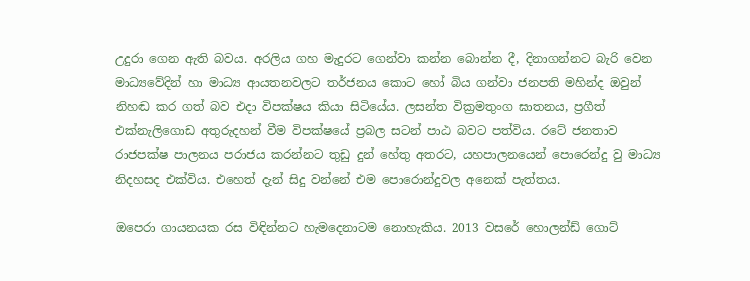උදුරා ගෙන ඇති බවය. අරලිය ගහ මැදුරට ගෙන්වා කන්න බොන්න දී, දිනාගන්නට බැරි වෙන මාධ්‍යවේදින් හා මාධ්‍ය ආයතනවලට තර්ජනය කොට හෝ බිය ගන්වා ජනපති මහින්ද ඔවුන් නිහඬ කර ගත් බව එදා විපක්ෂය කියා සිටියේය. ලසන්ත වික්‍රමතුංග ඝාතනය, ප්‍රගීත් එක්නැලිගොඩ අතුරුදහන් වීම විපක්ෂයේ ප්‍රබල සටන් පාඨ බවට පත්විය. රටේ ජනතාව රාජපක්ෂ පාලනය පරාජය කරන්නට තුඩු දුන් හේතු අතරට, යහපාලනයෙන් පොරෙන්දු වු මාධ්‍ය නිදහසද එක්විය. එහෙත් දැන් සිදු වන්නේ එම පොරොන්දුවල අනෙක් පැත්තය.

ඔපෙරා ගායනයක රස විඳින්නට හැමදෙනාටම නොහැකිය. 2013 වසරේ හොලන්ඩ් ගොට්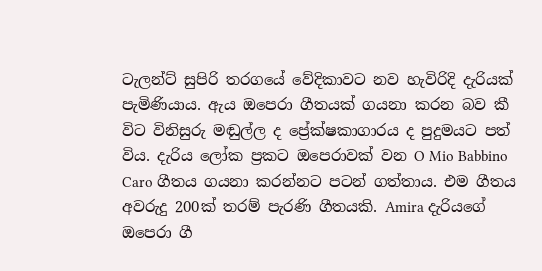ටැලන්ට් සුපිරි තරගයේ වේදිකාවට නව හැවිරිදි දැරියක් පැමිණියාය. ඇය ඔපෙරා ගීතයක් ගයනා කරන බව කී විට විනිසුරු මඬුල්ල ද ප්‍රේක්ෂකාගාරය ද පුදුමයට පත් විය. දැරිය ලෝක ප්‍රකට ඔපෙරාවක් වන O Mio Babbino Caro ගීතය ගයනා කරන්නට පටන් ගත්තාය. එම ගීතය අවරුදු 200ක් තරම් පැරණි ගීතයකි. Amira දැරියගේ ඔපෙරා ගී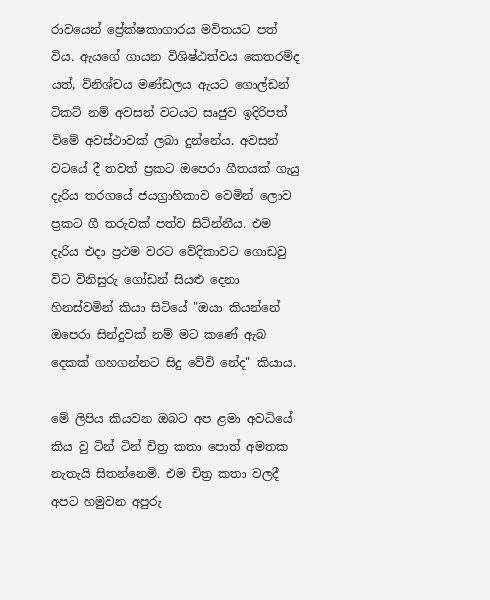රාවයෙන් ප්‍රේක්ෂකාගාරය මවිතයට පත් විය. ඇයගේ ගායන විශිෂ්ඨත්වය කෙතරම්ද යත්, විනිශ්චය මණ්ඩලය ඇයට ගොල්ඩන් ටිකට් නම් අවසන් වටයට සෘජුව ඉදිරිපත් විමේ අවස්ථාවක් ලබා දුන්නේය. අවසන් වටයේ දී තවත් ප්‍රකට ඔපෙරා ගීතයක් ගැයු දැරිය තරගයේ ජයග්‍රාහිකාව වෙමින් ලොව ප්‍රකට ගී තරුවක් පත්ව සිටින්නීය. එම දැරිය එදා ප්‍රථම වරට වේදිකාවට ගොඩවු විට විනිසුරු ගෝඩන් සියළු දෙනා හිනස්වමින් කියා සිටියේ "ඔයා කියන්නේ ඔපෙරා සින්දුවක් නම් මට කණේ ඇබ දෙකක් ගහගන්නට සිදු වේවි නේද" කියාය.

මේ ලිපිය කියවන ඔබට අප ළමා අවධියේ කිය වු ටින් ටින් චිත්‍ර කතා පොත් අමතක නැතැයි සිතන්නෙමි. එම චිත්‍ර කතා වලදී අපට හමුවන අපුරු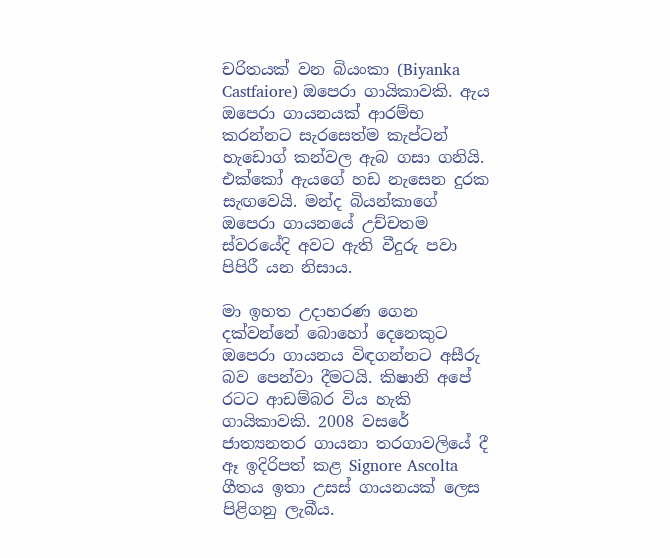චරිතයක් වන බියංකා (Biyanka Castfaiore) ඔපෙරා ගායිකාවකි. ඇය ඔපෙරා ගායනයක් ආරම්භ කරන්නට සැරසෙත්ම කැප්ටන් හැඩොග් කන්වල ඇබ ගසා ගනියි. එක්කෝ ඇයගේ හඩ නැසෙන දුරක සැඟවෙයි. මන්ද බියන්කාගේ ඔපෙරා ගායනයේ උච්චතම ස්වරයේදි අවට ඇති වීදුරු පවා පිපිරී යන නිසාය.

මා ඉහත උදාහරණ ගෙන දක්වන්නේ බොහෝ දෙනෙකුට ඔපෙරා ගායනය විඳගන්නට අසීරු බව පෙන්වා දීමටයි. කිෂානි අපේ රටට ආඩම්බර විය හැකි ගායිකාවකි. 2008 වසරේ ජාත්‍යනතර ගායනා තරගාවලියේ දී ඈ ඉදිරිපත් කළ Signore Ascolta ගීතය ඉතා උසස් ගායනයක් ලෙස පිළිගනු ලැබීය.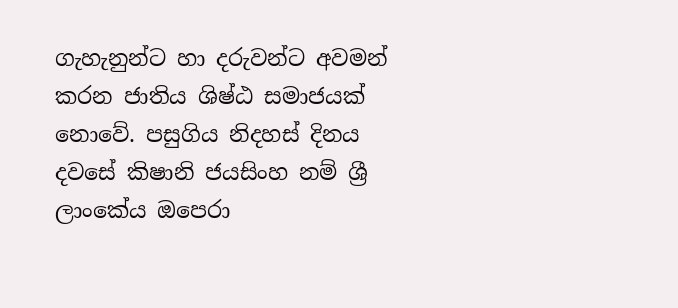ගැහැනුන්ට හා දරුවන්ට අවමන් කරන ජාතිය ශිෂ්ඨ සමාජයක් නොවේ. පසුගිය නිදහස් දිනය දවසේ කිෂානි ජයසිංහ නම් ශ්‍රී ලාංකේය ඔපෙරා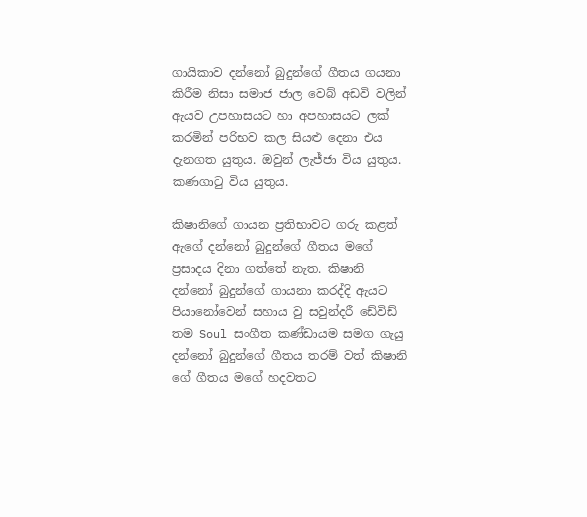ගායිකාව දන්නෝ බුදුන්ගේ ගීතය ගයනා කිරීම නිසා සමාජ ජාල වෙබ් අඩවි වලින් ඇයව උපහාසයට හා අපහාසයට ලක් කරමින් පරිභව කල සියළු දෙනා එය දැනගත යුතුය. ඔවුන් ලැජ්ජා විය යුතුය. කණගාටු විය යුතුය.

කිෂානිගේ ගායන ප්‍රතිභාවට ගරු කළත් ඇගේ දන්නෝ බුදුන්ගේ ගීතය මගේ ප්‍රසාදය දිනා ගත්තේ නැත. කිෂානි දන්නෝ බුදුන්ගේ ගායනා කරද්දි ඇයට පියානෝවෙන් සහාය වු සවුන්දරී ඩේවිඩ් තම Soul සංගීත කණ්ඩායම සමග ගැයු දන්නෝ බුදුන්ගේ ගීතය තරම් වත් කිෂානි ගේ ගීතය මගේ හදවතට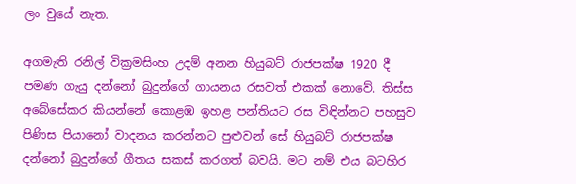ලං වුයේ නැත.

අගමැති රනිල් වික්‍රමසිංහ උදම් අනන හියුබට් රාජපක්ෂ 1920 දී පමණ ගැයු දන්නෝ බුදුන්ගේ ගායනය රසවත් එකක් නොවේ. තිස්ස අබේසේකර කියන්නේ කොළඹ ඉහළ පන්තියට රස විඳින්නට පහසුව පිණිස පියානෝ වාදනය කරන්නට පුළුවන් සේ හියුබට් රාජපක්ෂ දන්නෝ බුදුන්ගේ ගීතය සකස් කරගත් බවයි. මට නම් එය බටහිර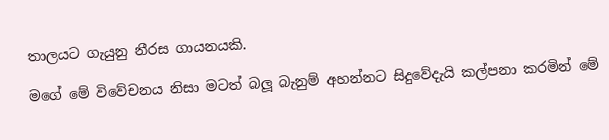තාලයට ගැයුනු නීරස ගායනයකි.

මගේ මේ විවේචනය නිසා මටත් බලූ බැනුම් අහන්නට සිදුවේදැයි කල්පනා කරමින් මේ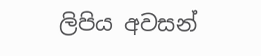ලිපිය අවසන්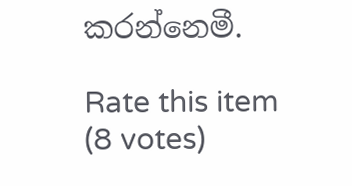කරන්නෙමී.

Rate this item
(8 votes)